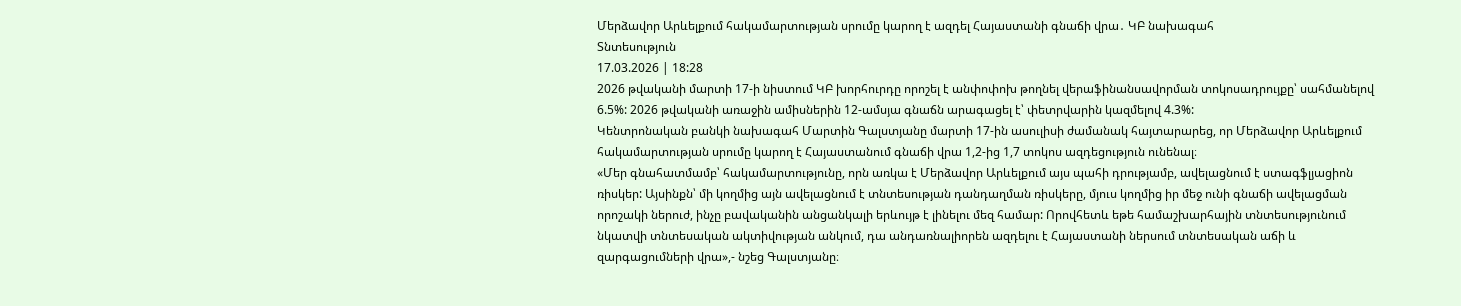Մերձավոր Արևելքում հակամարտության սրումը կարող է ազդել Հայաստանի գնաճի վրա․ ԿԲ նախագահ
Տնտեսություն
17.03.2026 | 18:28
2026 թվականի մարտի 17-ի նիստում ԿԲ խորհուրդը որոշել է անփոփոխ թողնել վերաֆինանսավորման տոկոսադրույքը՝ սահմանելով 6.5%: 2026 թվականի առաջին ամիսներին 12-ամսյա գնաճն արագացել է՝ փետրվարին կազմելով 4.3%:
Կենտրոնական բանկի նախագահ Մարտին Գալստյանը մարտի 17-ին ասուլիսի ժամանակ հայտարարեց, որ Մերձավոր Արևելքում հակամարտության սրումը կարող է Հայաստանում գնաճի վրա 1,2-ից 1,7 տոկոս ազդեցություն ունենալ։
«Մեր գնահատմամբ՝ հակամարտությունը, որն առկա է Մերձավոր Արևելքում այս պահի դրությամբ, ավելացնում է ստագֆլյացիոն ռիսկեր: Այսինքն՝ մի կողմից այն ավելացնում է տնտեսության դանդաղման ռիսկերը, մյուս կողմից իր մեջ ունի գնաճի ավելացման որոշակի ներուժ, ինչը բավականին անցանկալի երևույթ է լինելու մեզ համար: Որովհետև եթե համաշխարհային տնտեսությունում նկատվի տնտեսական ակտիվության անկում, դա անդառնալիորեն ազդելու է Հայաստանի ներսում տնտեսական աճի և զարգացումների վրա»,- նշեց Գալստյանը։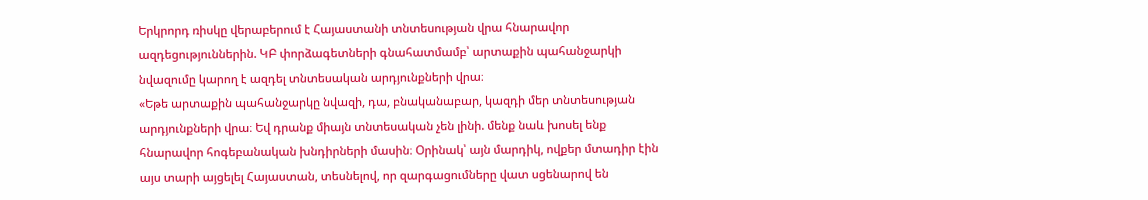Երկրորդ ռիսկը վերաբերում է Հայաստանի տնտեսության վրա հնարավոր ազդեցություններին. ԿԲ փորձագետների գնահատմամբ՝ արտաքին պահանջարկի նվազումը կարող է ազդել տնտեսական արդյունքների վրա։
«Եթե արտաքին պահանջարկը նվազի, դա, բնականաբար, կազդի մեր տնտեսության արդյունքների վրա։ Եվ դրանք միայն տնտեսական չեն լինի. մենք նաև խոսել ենք հնարավոր հոգեբանական խնդիրների մասին։ Օրինակ՝ այն մարդիկ, ովքեր մտադիր էին այս տարի այցելել Հայաստան, տեսնելով, որ զարգացումները վատ սցենարով են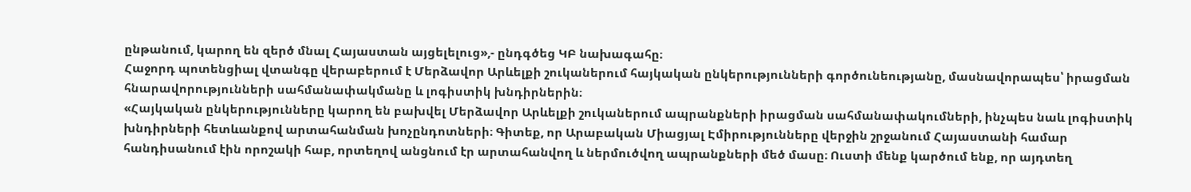ընթանում, կարող են զերծ մնալ Հայաստան այցելելուց»,- ընդգծեց ԿԲ նախագահը։
Հաջորդ պոտենցիալ վտանգը վերաբերում է Մերձավոր Արևելքի շուկաներում հայկական ընկերությունների գործունեությանը, մասնավորապես՝ իրացման հնարավորությունների սահմանափակմանը և լոգիստիկ խնդիրներին։
«Հայկական ընկերությունները կարող են բախվել Մերձավոր Արևելքի շուկաներում ապրանքների իրացման սահմանափակումների, ինչպես նաև լոգիստիկ խնդիրների հետևանքով արտահանման խոչընդոտների։ Գիտեք, որ Արաբական Միացյալ Էմիրությունները վերջին շրջանում Հայաստանի համար հանդիսանում էին որոշակի հաբ, որտեղով անցնում էր արտահանվող և ներմուծվող ապրանքների մեծ մասը։ Ուստի մենք կարծում ենք, որ այդտեղ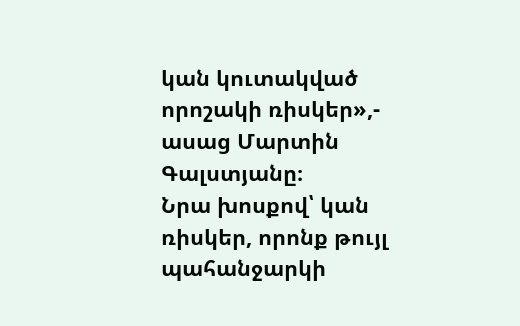կան կուտակված որոշակի ռիսկեր»,- ասաց Մարտին Գալստյանը։
Նրա խոսքով՝ կան ռիսկեր, որոնք թույլ պահանջարկի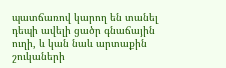պատճառով կարող են տանել դեպի ավելի ցածր գնաճային ուղի, և կան նաև արտաքին շուկաների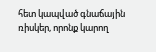հետ կապված գնաճային ռիսկեր, որոնք կարող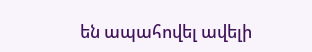են ապահովել ավելի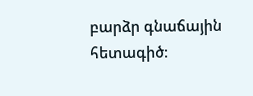բարձր գնաճային հետագիծ։